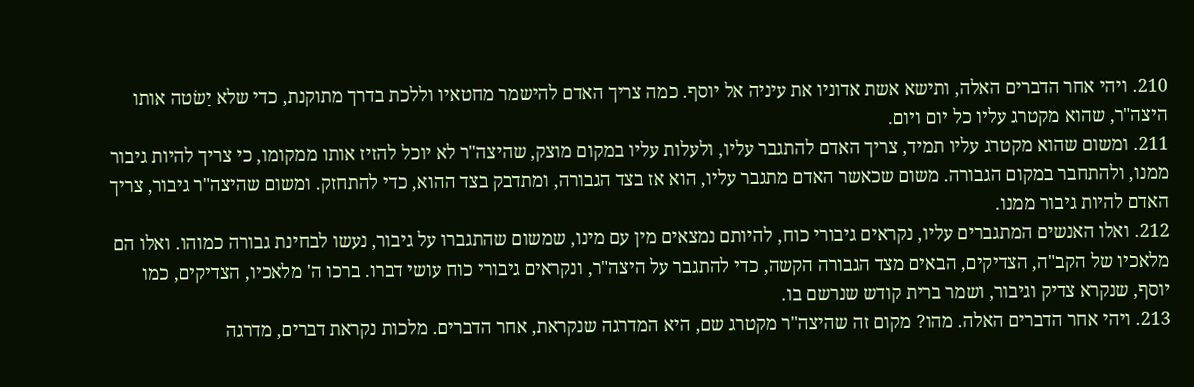210. ויהי אחר הדברים האלה, ותישא אשת אדוניו את עיניה אל יוסף. כמה צריך האדם להישמר מחטאיו וללכת בדרך מתוקנת, כדי שלא יַשׂטה אותו היצה"ר, שהוא מקטרג עליו כל יום ויום.
211. ומשום שהוא מקטרג עליו תמיד, צריך האדם להתגבר עליו, ולעלות עליו במקום מוצק, שהיצה"ר לא יוכל להזיז אותו ממקומו, כי צריך להיות גיבור ממנו, ולהתחבר במקום הגבורה. משום שכאשר האדם מתגבר עליו, הוא אז בצד הגבורה, ומתדבק בצד ההוא, כדי להתחזק. ומשום שהיצה"ר גיבור, צריך האדם להיות גיבור ממנו.
212. ואלו האנשים המתגברים עליו, נקראים גיבורי כוח, להיותם נמצאים מין עם מינו, שמשום שהתגברו על גיבור, נעשו לבחינת גבורה כמוהו. ואלו הם מלאכיו של הקב"ה, הצדיקים, הבאים מצד הגבורה הקשה, כדי להתגבר על היצה"ר, ונקראים גיבורי כוח עושי דברו. ברכו ה' מלאכיו, הצדיקים, כמו יוסף, שנקרא צדיק וגיבור, ושמר ברית קודש שנרשם בו.
213. ויהי אחר הדברים האלה. מהו? מקום זה שהיצה"ר מקטרג שם, היא המדרגה שנקראת, אחר הדברים. מלכות נקראת דברים, מדרגה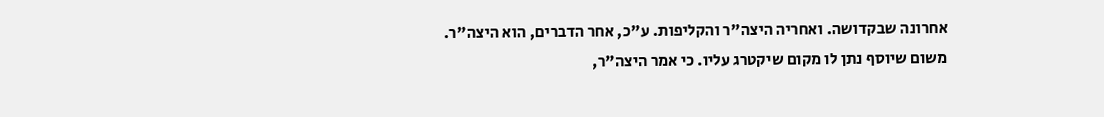אחרונה שבקדושה. ואחריה היצה"ר והקליפות. ע"כ, אחר הדברים, הוא היצה"ר.
משום שיוסף נתן לו מקום שיקטרג עליו. כי אמר היצה"ר,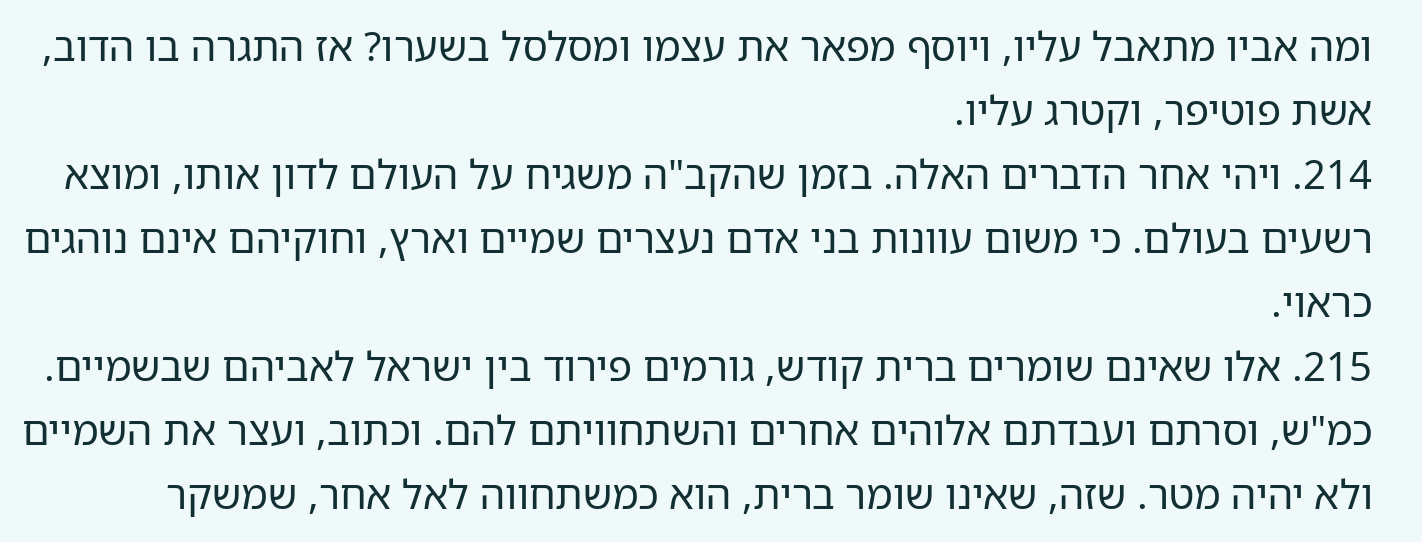ומה אביו מתאבל עליו, ויוסף מפאר את עצמו ומסלסל בשערו? אז התגרה בו הדוב, אשת פוטיפר, וקטרג עליו.
214. ויהי אחר הדברים האלה. בזמן שהקב"ה משגיח על העולם לדון אותו, ומוצא רשעים בעולם. כי משום עוונות בני אדם נעצרים שמיים וארץ, וחוקיהם אינם נוהגים כראוי.
215. אלו שאינם שומרים ברית קודש, גורמים פירוד בין ישראל לאביהם שבשמיים. כמ"ש, וסרתם ועבדתם אלוהים אחרים והשתחוויתם להם. וכתוב, ועצר את השמיים ולא יהיה מטר. שזה, שאינו שומר ברית, הוא כמשתחווה לאל אחר, שמשקר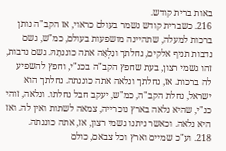באות ברית קודש.
216. כשברית קודש נשמר בעולם כראוי, אז הקב"ה נותן ברכות למעלה, שתהיינה מושפעות בעולם, כמ"ש, גשם נדבות תניף אלקים, נחלתך ונִלְאָה אתה כוננתָהּ. גשם נדבות, זהו גשמי רצון, בעת שחפץ הקב"ה בכנ"י, וחפץ להשפיע לה ברכות. אז, נחלתך ונלאה אתה כוננתה. נחלתך הוא ישראל, נחלת הקב"ה, כמ"ש, יעקב חבל נחלתו. ונלאה, זוהי כנ"י, שהיא נלאה בארץ נוכרייה, צמאה לשתות ואין לה. ואז היא נלאה. וכאשר ניתנו גשמי רצון, אז, אתה כוננתה.
218. וע"כ שמיים וארץ וכל צבאם, כולם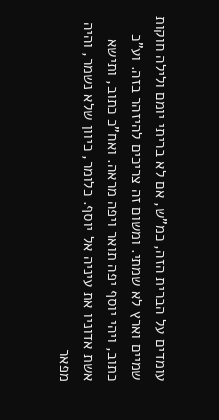עומדים על הברית הזה, כמ"ש, אם לא בריתי יומם ולילה חוקות שמיים וארץ לא שמתי. ומשום זה צריכים להיזהר בזה. וע"כ כתוב, ויהי יוסף יפה תואר ויפה מראה. ואח"כ כתוב, ותישא אשת אדוניו את עיניה אל יוסף. כלומר, כיוון שלא נשמר, והיה מפאר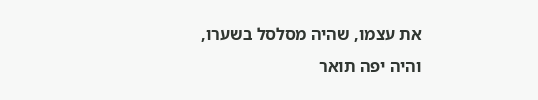את עצמו, שהיה מסלסל בשערו, והיה יפה תואר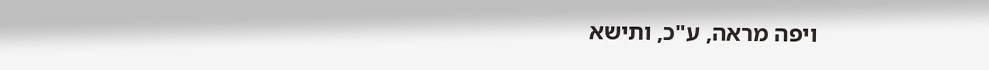ויפה מראה, ע"כ, ותישא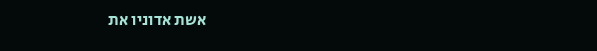אשת אדוניו את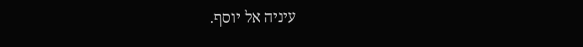עיניה אל יוסף.